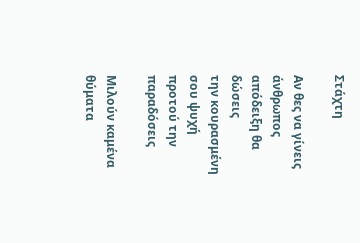Στάχτη

Αν θες να γίνεις άνθρωπος
απόδειξη θα δώσεις
την κουρασμένη σου ψυχή
προτού την παραδόσεις

Μιλούν καμένα θύματα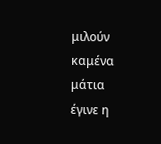μιλούν καμένα μάτια
έγινε η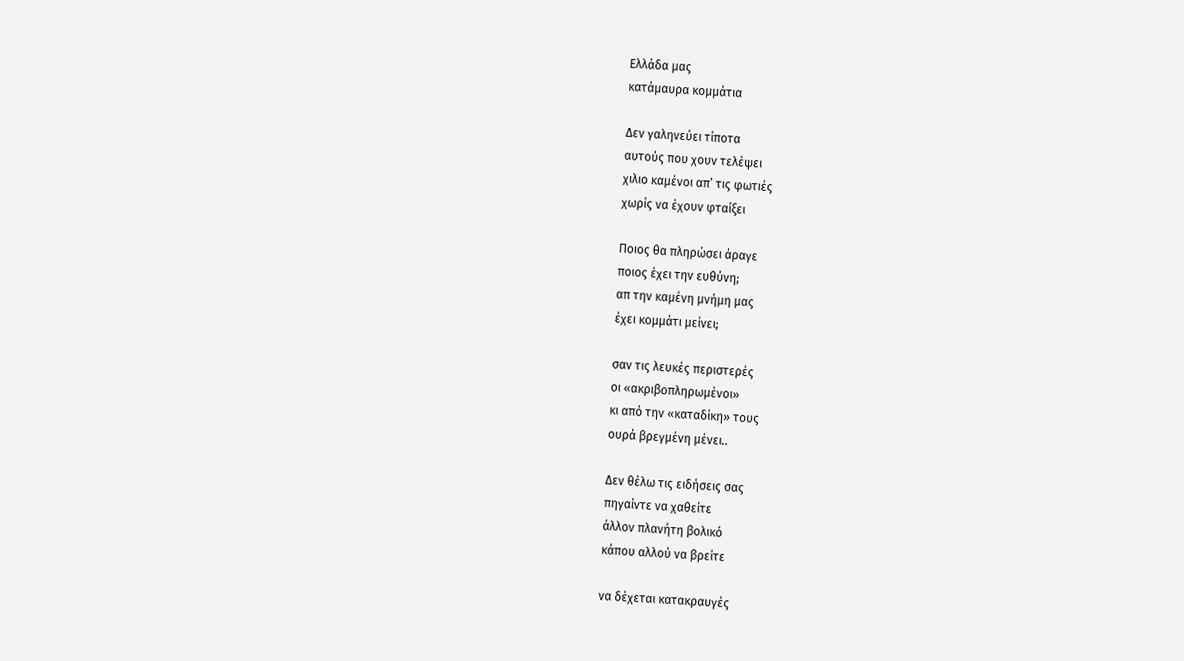Ελλάδα μας
κατάμαυρα κομμάτια

Δεν γαληνεύει τίποτα
αυτούς που χουν τελέψει
χιλιο καμένοι απ’ τις φωτιές
χωρίς να έχουν φταίξει

Ποιος θα πληρώσει άραγε
ποιος έχει την ευθύνη;
απ την καμένη μνήμη μας
έχει κομμάτι μείνει;

σαν τις λευκές περιστερές
οι «ακριβοπληρωμένοι»
κι από την «καταδίκη» τους
ουρά βρεγμένη μένει..

Δεν θέλω τις ειδήσεις σας
πηγαίντε να χαθείτε
άλλον πλανήτη βολικό
κάπου αλλού να βρείτε

να δέχεται κατακραυγές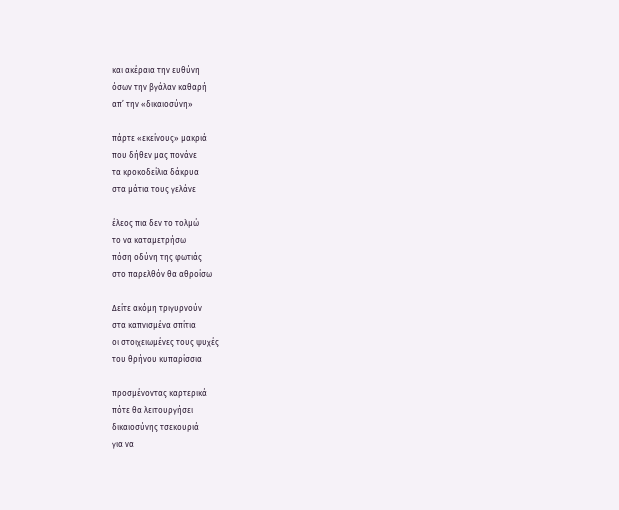και ακέραια την ευθύνη
όσων την βγάλαν καθαρή
απ’ την «δικαιοσύνη»

πάρτε «εκείνους» μακριά
που δήθεν μας πονάνε
τα κροκοδείλια δάκρυα
στα μάτια τους γελάνε

έλεος πια δεν το τολμώ
το να καταμετρήσω
πόση οδύνη της φωτιάς
στο παρελθόν θα αθροίσω

Δείτε ακόμη τριγυρνούν
στα καπνισμένα σπίτια
οι στοιχειωμένες τους ψυχές
του θρήνου κυπαρίσσια

προσμένοντας καρτερικά
πότε θα λειτουργήσει
δικαιοσύνης τσεκουριά
για να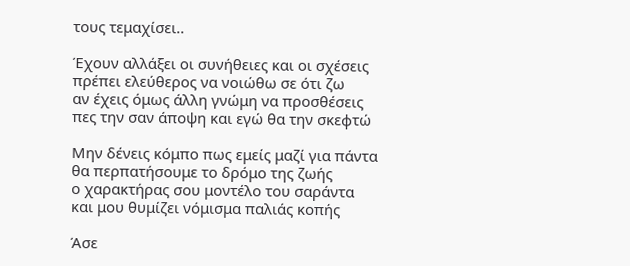τους τεμαχίσει..

Έχουν αλλάξει οι συνήθειες και οι σχέσεις
πρέπει ελεύθερος να νοιώθω σε ότι ζω
αν έχεις όμως άλλη γνώμη να προσθέσεις
πες την σαν άποψη και εγώ θα την σκεφτώ

Μην δένεις κόμπο πως εμείς μαζί για πάντα
θα περπατήσουμε το δρόμο της ζωής
ο χαρακτήρας σου μοντέλο του σαράντα
και μου θυμίζει νόμισμα παλιάς κοπής

Άσε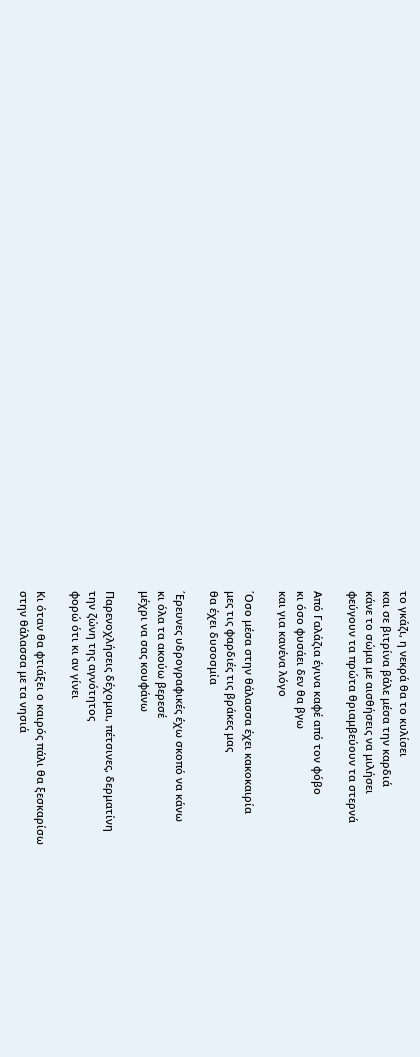το γκάζι, η νεκρά θα το κυλίσει
και σε βιτρίνα βάλε μέσα την καρδιά
κάνε το σώμα με αισθήσεις να μιλήσει
φεύγουν τα πρώτα θριαμβεύουν τα στερνά

Από Γαλάζια έγινα καφέ από τον φόβο
κι όσο φυσάει δεν θα βγω
και για κανένα λόγο

΄Οσο μέσα στην θάλασσα έχει κακοκαιρία
μες τις φαρδιές τις βράκες μας
θα έχει δυσοσμία

΄Ερευνες υδρογραφικές έχω σκοπό να κάνω
κι όλα τα ακούω βερεσέ
μέχρι να σας κουφάνω

Παρενοχλήσεις δέχομαι, πέτσινες, δερματίνη
την ζώνη της αγνότητος
φορώ ότι κι αν γίνει

Κι όταν θα φτιάξει ο καιρός πάλι θα ξεσκαρίσω
στην θάλασσα με τα νησιά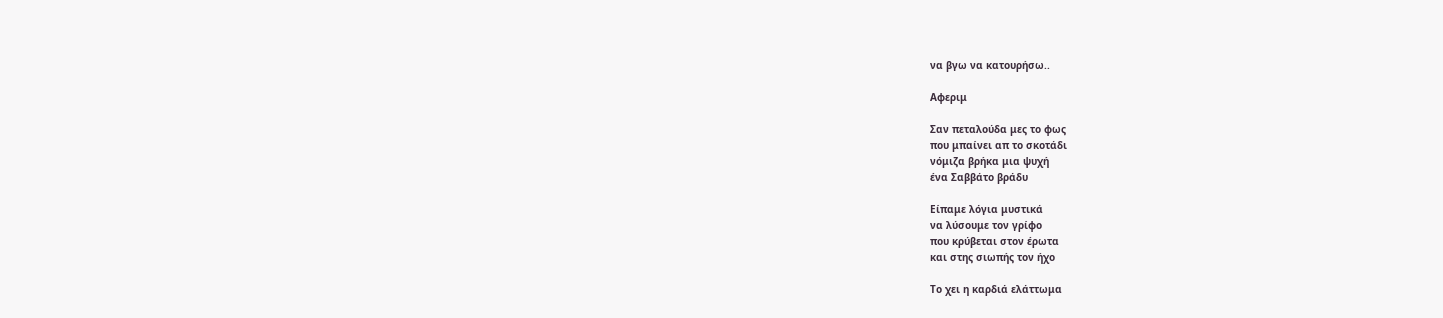να βγω να κατουρήσω..

Αφεριμ

Σαν πεταλούδα μες το φως
που μπαίνει απ το σκοτάδι
νόμιζα βρήκα μια ψυχή
ένα Σαββάτο βράδυ

Είπαμε λόγια μυστικά
να λύσουμε τον γρίφο
που κρύβεται στον έρωτα
και στης σιωπής τον ήχο

Το χει η καρδιά ελάττωμα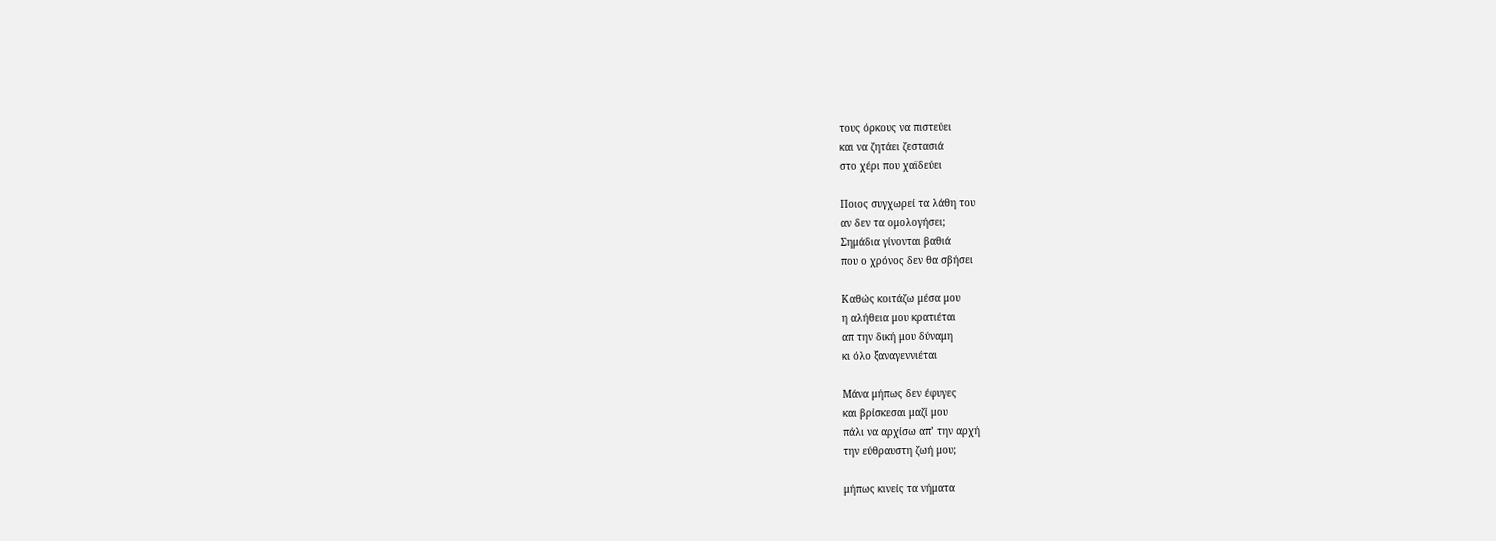τους όρκους να πιστεύει
και να ζητάει ζεστασιά
στο χέρι που χαϊδεύει

Ποιος συγχωρεί τα λάθη του
αν δεν τα ομολογήσει;
Σημάδια γίνονται βαθιά
που ο χρόνος δεν θα σβήσει

Καθώς κοιτάζω μέσα μου
η αλήθεια μου κρατιέται
απ την δική μου δύναμη
κι όλο ξαναγεννιέται

Μάνα μήπως δεν έφυγες
και βρίσκεσαι μαζί μου
πάλι να αρχίσω απ’ την αρχή
την εύθραυστη ζωή μου;

μήπως κινείς τα νήματα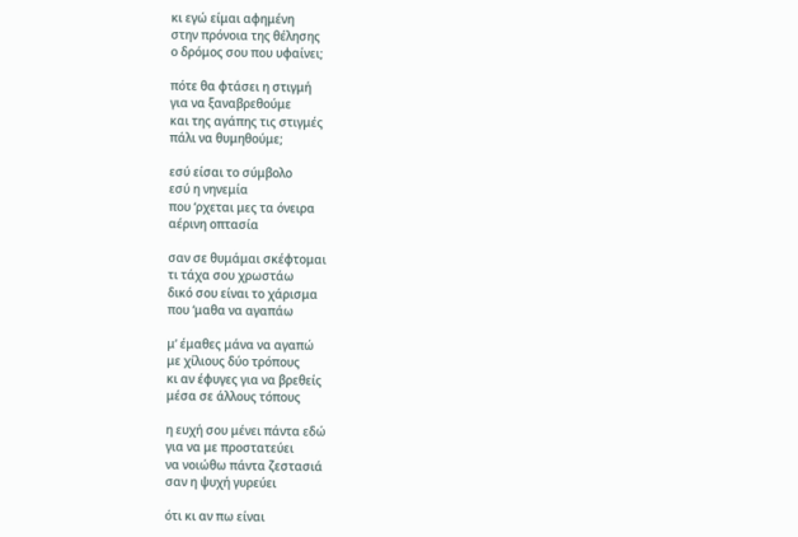κι εγώ είμαι αφημένη
στην πρόνοια της θέλησης
ο δρόμος σου που υφαίνει;

πότε θα φτάσει η στιγμή
για να ξαναβρεθούμε
και της αγάπης τις στιγμές
πάλι να θυμηθούμε;

εσύ είσαι το σύμβολο
εσύ η νηνεμία
που ‘ρχεται μες τα όνειρα
αέρινη οπτασία

σαν σε θυμάμαι σκέφτομαι
τι τάχα σου χρωστάω
δικό σου είναι το χάρισμα
που ‘μαθα να αγαπάω

μ’ έμαθες μάνα να αγαπώ
με χίλιους δύο τρόπους
κι αν έφυγες για να βρεθείς
μέσα σε άλλους τόπους

η ευχή σου μένει πάντα εδώ
για να με προστατεύει
να νοιώθω πάντα ζεστασιά
σαν η ψυχή γυρεύει

ότι κι αν πω είναι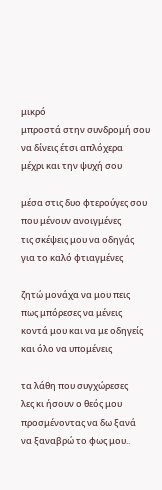μικρό
μπροστά στην συνδρομή σου
να δίνεις έτσι απλόχερα
μέχρι και την ψυχή σου

μέσα στις δυο φτερούγες σου
που μένουν ανοιγμένες
τις σκέψεις μου να οδηγάς
για το καλό φτιαγμένες

ζητώ μονάχα να μου πεις
πως μπόρεσες να μένεις
κοντά μου και να με οδηγείς
και όλο να υπομένεις

τα λάθη που συγχώρεσες
λες κι ήσουν ο θεός μου
προσμένοντας να δω ξανά
να ξαναβρώ το φως μου..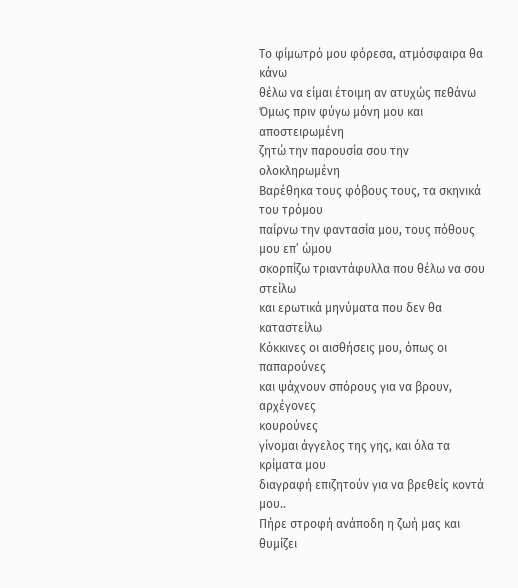Το φίμωτρό μου φόρεσα, ατμόσφαιρα θα κάνω
θέλω να είμαι έτοιμη αν ατυχώς πεθάνω
Όμως πριν φύγω μόνη μου και αποστειρωμένη
ζητώ την παρουσία σου την ολοκληρωμένη
Βαρέθηκα τους φόβους τους, τα σκηνικά του τρόμου
παίρνω την φαντασία μου, τους πόθους μου επ’ ώμου
σκορπίζω τριαντάφυλλα που θέλω να σου στείλω
και ερωτικά μηνύματα που δεν θα καταστείλω
Κόκκινες οι αισθήσεις μου, όπως οι παπαρούνες
και ψάχνουν σπόρους για να βρουν, αρχέγονες
κουρούνες
γίνομαι άγγελος της γης, και όλα τα κρίματα μου
διαγραφή επιζητούν για να βρεθείς κοντά μου..
Πήρε στροφή ανάποδη η ζωή μας και θυμίζει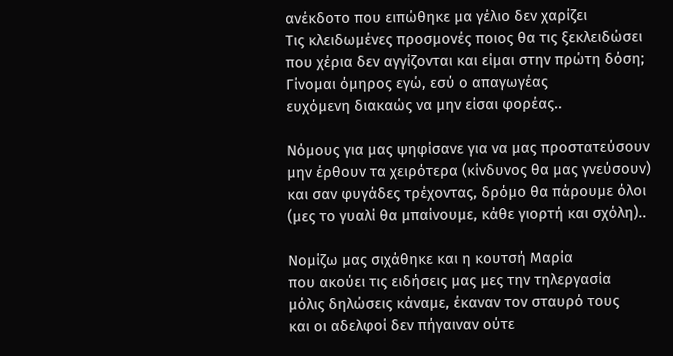ανέκδοτο που ειπώθηκε μα γέλιο δεν χαρίζει
Τις κλειδωμένες προσμονές ποιος θα τις ξεκλειδώσει
που χέρια δεν αγγίζονται και είμαι στην πρώτη δόση;
Γίνομαι όμηρος εγώ, εσύ ο απαγωγέας
ευχόμενη διακαώς να μην είσαι φορέας..

Νόμους για μας ψηφίσανε για να μας προστατεύσουν
μην έρθουν τα χειρότερα (κίνδυνος θα μας γνεύσουν)
και σαν φυγάδες τρέχοντας, δρόμο θα πάρουμε όλοι
(μες το γυαλί θα μπαίνουμε, κάθε γιορτή και σχόλη)..

Νομίζω μας σιχάθηκε και η κουτσή Μαρία
που ακούει τις ειδήσεις μας μες την τηλεργασία
μόλις δηλώσεις κάναμε, έκαναν τον σταυρό τους
και οι αδελφοί δεν πήγαιναν ούτε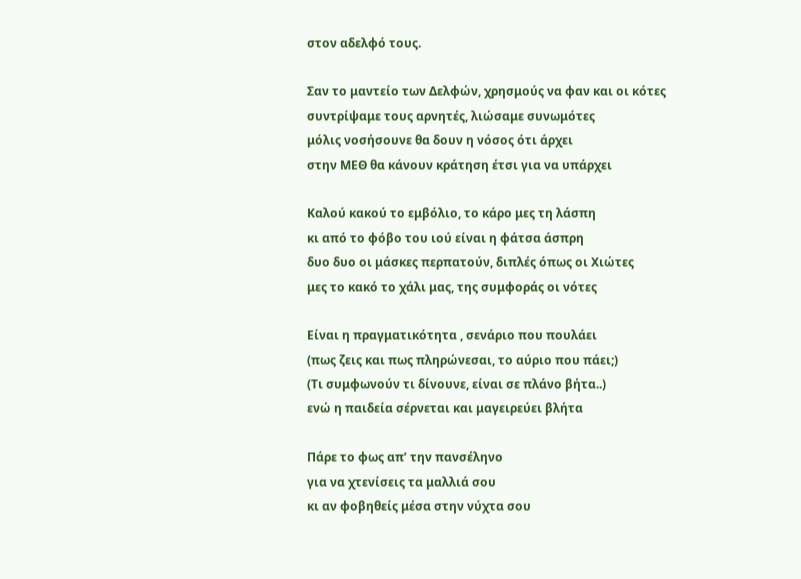στον αδελφό τους.

Σαν το μαντείο των Δελφών, χρησμούς να φαν και οι κότες
συντρίψαμε τους αρνητές, λιώσαμε συνωμότες
μόλις νοσήσουνε θα δουν η νόσος ότι άρχει
στην ΜΕΘ θα κάνουν κράτηση έτσι για να υπάρχει

Καλού κακού το εμβόλιο, το κάρο μες τη λάσπη
κι από το φόβο του ιού είναι η φάτσα άσπρη
δυο δυο οι μάσκες περπατούν, διπλές όπως οι Χιώτες
μες το κακό το χάλι μας, της συμφοράς οι νότες

Είναι η πραγματικότητα , σενάριο που πουλάει
(πως ζεις και πως πληρώνεσαι, το αύριο που πάει;)
(Τι συμφωνούν τι δίνουνε, είναι σε πλάνο βήτα..)
ενώ η παιδεία σέρνεται και μαγειρεύει βλήτα

Πάρε το φως απ’ την πανσέληνο
για να χτενίσεις τα μαλλιά σου
κι αν φοβηθείς μέσα στην νύχτα σου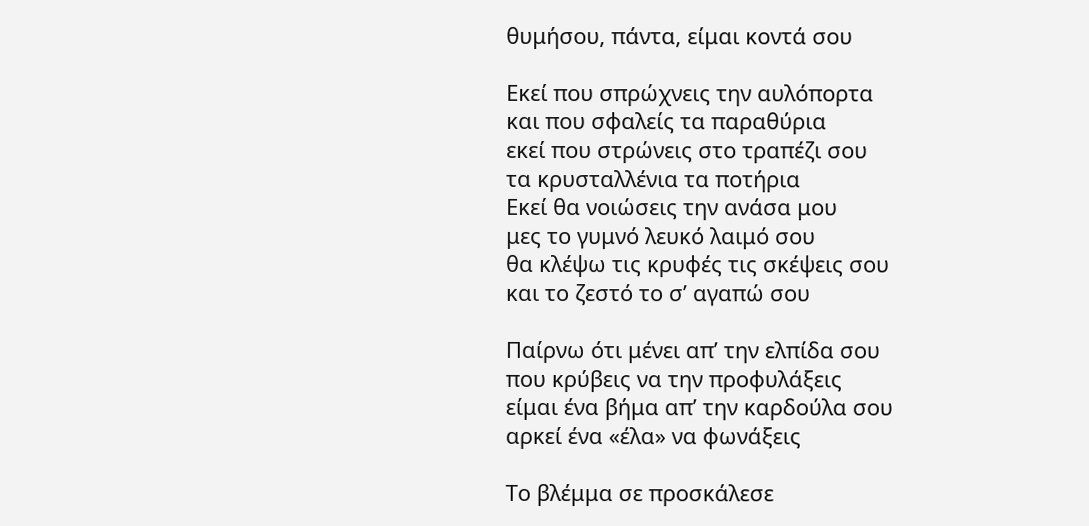θυμήσου, πάντα, είμαι κοντά σου

Εκεί που σπρώχνεις την αυλόπορτα
και που σφαλείς τα παραθύρια
εκεί που στρώνεις στο τραπέζι σου
τα κρυσταλλένια τα ποτήρια
Εκεί θα νοιώσεις την ανάσα μου
μες το γυμνό λευκό λαιμό σου
θα κλέψω τις κρυφές τις σκέψεις σου
και το ζεστό το σ’ αγαπώ σου

Παίρνω ότι μένει απ’ την ελπίδα σου
που κρύβεις να την προφυλάξεις
είμαι ένα βήμα απ’ την καρδούλα σου
αρκεί ένα «έλα» να φωνάξεις

Το βλέμμα σε προσκάλεσε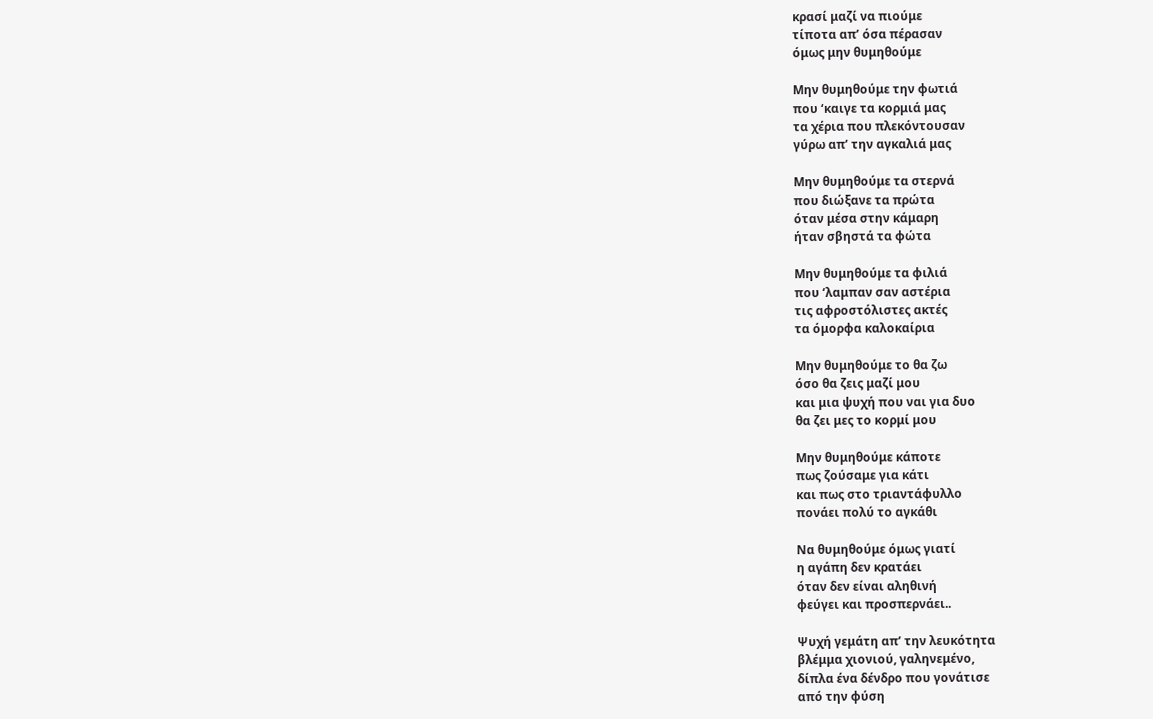κρασί μαζί να πιούμε
τίποτα απ’ όσα πέρασαν
όμως μην θυμηθούμε

Μην θυμηθούμε την φωτιά
που ‘καιγε τα κορμιά μας
τα χέρια που πλεκόντουσαν
γύρω απ’ την αγκαλιά μας

Μην θυμηθούμε τα στερνά
που διώξανε τα πρώτα
όταν μέσα στην κάμαρη
ήταν σβηστά τα φώτα

Μην θυμηθούμε τα φιλιά
που ‘λαμπαν σαν αστέρια
τις αφροστόλιστες ακτές
τα όμορφα καλοκαίρια

Μην θυμηθούμε το θα ζω
όσο θα ζεις μαζί μου
και μια ψυχή που ναι για δυο
θα ζει μες το κορμί μου

Μην θυμηθούμε κάποτε
πως ζούσαμε για κάτι
και πως στο τριαντάφυλλο
πονάει πολύ το αγκάθι

Να θυμηθούμε όμως γιατί
η αγάπη δεν κρατάει
όταν δεν είναι αληθινή
φεύγει και προσπερνάει..

Ψυχή γεμάτη απ’ την λευκότητα
βλέμμα χιονιού, γαληνεμένο,
δίπλα ένα δένδρο που γονάτισε
από την φύση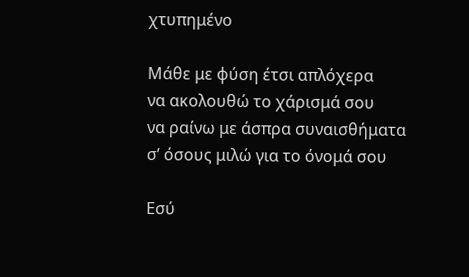χτυπημένο

Μάθε με φύση έτσι απλόχερα
να ακολουθώ το χάρισμά σου
να ραίνω με άσπρα συναισθήματα
σ’ όσους μιλώ για το όνομά σου

Εσύ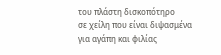του πλάστη δισκοπότηρο
σε χείλη που είναι διψασμένα
για αγάπη και φιλίας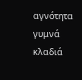αγνότητα
γυμνά κλαδιά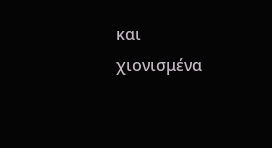και χιονισμένα